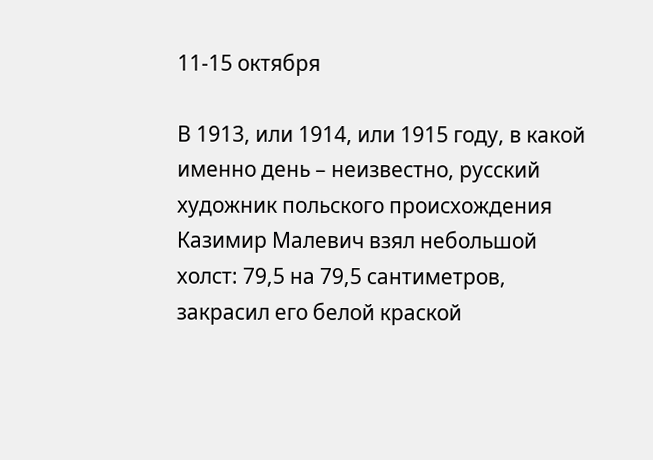11-15 октября

В 1913, или 1914, или 1915 году, в какой именно день – неизвестно, русский художник польского происхождения Казимир Малевич взял небольшой холст: 79,5 на 79,5 сантиметров, закрасил его белой краской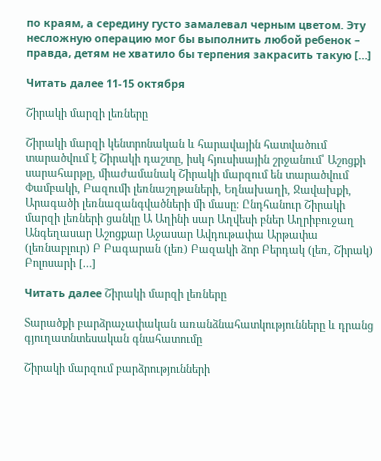по краям, а середину густо замалевал черным цветом. Эту несложную операцию мог бы выполнить любой ребенок – правда, детям не хватило бы терпения закрасить такую […]

Читать далее 11-15 октября

Շիրակի մարզի լեռները

Շիրակի մարզի կենտրոնական և հարավային հատվածում տարածվում է Շիրակի դաշտը, իսկ հյուսիսային շրջանում՝ Աշոցքի սարահարթը, միաժամանակ Շիրակի մարզում են տարածվում Փամբակի, Բազումի լեռնաշղթաների, Եղնախաղի, Ջավախքի, Արագածի լեռնազանգվածների մի մասը։ Ընդհանուր Շիրակի մարզի լեռների ցանկը Ա Աղինի սար Աղվեսի բներ Աղրիբուջաղ Անգեղասար Աշոցքար Աջասար Ավդութափա Արթափա (լեռնաբլուր) Բ Բագարան (լեռ) Բազակի ձոր Բերդակ (լեռ, Շիրակ) Բոլոսարի […]

Читать далее Շիրակի մարզի լեռները

Տարածքի բարձրաչափական առանձնահատկությունները և դրանց գյուղատնտեսական գնահատումը

Շիրակի մարզում բարձրությունների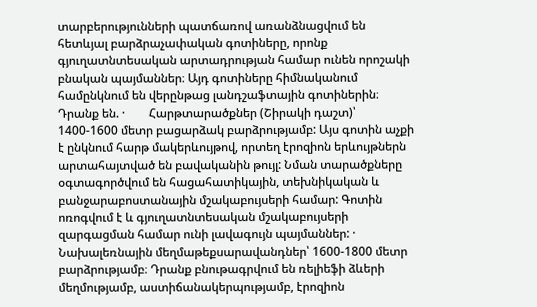տարբերությունների պատճառով առանձնացվում են հետևյալ բարձրաչափական գոտիները, որոնք գյուղատնտեսական արտադրության համար ունեն որոշակի բնական պայմաններ։ Այդ գոտիները հիմնականում համընկնում են վերընթաց լանդշաֆտային գոտիներին։ Դրանք են. ·        Հարթտարածքներ (Շիրակի դաշտ)՝ 1400-1600 մետր բացարձակ բարձրությամբ: Այս գոտին աչքի է ընկնում հարթ մակերևույթով, որտեղ էրոզիոն երևույթներն արտահայտված են բավականին թույլ: Նման տարածքները օգտագործվում են հացահատիկային, տեխնիկական և բանջարաբոստանային մշակաբույսերի համար: Գոտին ոռոգվում է և գյուղատնտեսական մշակաբույսերի զարգացման համար ունի լավագույն պայմաններ: ·        Նախալեռնային մեղմաթեքսարավանդներ՝ 1600-1800 մետր բարձրությամբ։ Դրանք բնութագրվում են ռելիեֆի ձևերի մեղմությամբ, աստիճանակերպությամբ, էրոզիոն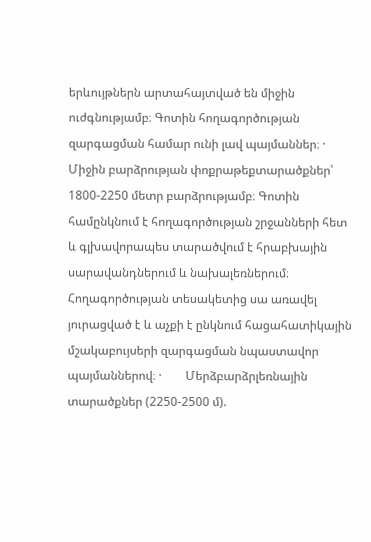երևույթներն արտահայտված են միջին ուժգնությամբ։ Գոտին հողագործության զարգացման համար ունի լավ պայմաններ։ ·        Միջին բարձրության փոքրաթեքտարածքներ՝ 1800-2250 մետր բարձրությամբ։ Գոտին համընկնում է հողագործության շրջանների հետ և գլխավորապես տարածվում է հրաբխային սարավանդներում և նախալեռներում։ Հողագործության տեսակետից սա առավել յուրացված է և աչքի է ընկնում հացահատիկային մշակաբույսերի զարգացման նպաստավոր պայմաններով։ ·        Մերձբարձրլեռնային տարածքներ (2250-2500 մ).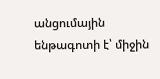անցումային ենթագոտի է՝ միջին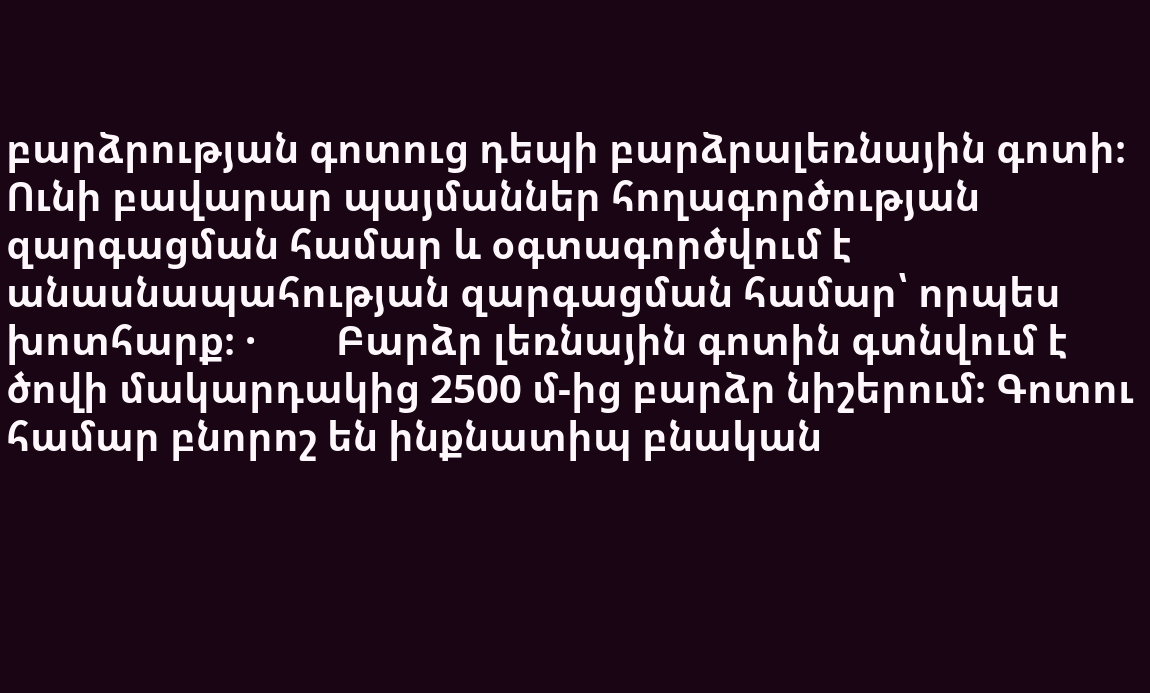բարձրության գոտուց դեպի բարձրալեռնային գոտի։ Ունի բավարար պայմաններ հողագործության զարգացման համար և օգտագործվում է անասնապահության զարգացման համար՝ որպես խոտհարք։ ·        Բարձր լեռնային գոտին գտնվում է ծովի մակարդակից 2500 մ-ից բարձր նիշերում։ Գոտու համար բնորոշ են ինքնատիպ բնական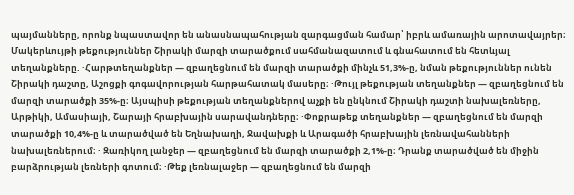պայմանները, որոնք նպաստավոր են անասնապահության զարգացման համար՝ իբրև ամառային արոտավայրեր։   Մակերևույթի թեքություններ Շիրակի մարզի տարածքում սահմանազատում և գնահատում են հետևյալ տեղանքները. ·Հարթտեղանքներ — զբաղեցնում են մարզի տարածքի մինչև 51,3%-ը, նման թեքություններ ունեն Շիրակի դաշտը, Աշոցքի գոգավորության հարթահատակ մասերը։ ·Թույլ թեքության տեղանքներ — զբաղեցնում են մարզի տարածքի 35%-ը։ Այսպիսի թեքության տեղանքներով աչքի են ընկնում Շիրակի դաշտի նախալեռները, Արթիկի, Ամասիայի, Շարայի հրաբխային սարավանդները։ ·Փոքրաթեք տեղանքներ — զբաղեցնում են մարզի տարածքի 10,4%-ը և տարածված են Եղնախաղի, Ջավախքի և Արագածի հրաբխային լեռնավահանների նախալեռներում։ · Զառիկող լանջեր — զբաղեցնում են մարզի տարածքի 2,1%-ը։ Դրանք տարածված են միջին բարձրության լեռների գոտում։ ·Թեք լեռնալաջեր — զբաղեցնում են մարզի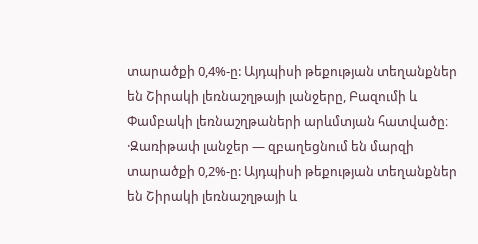տարածքի 0,4%-ը: Այդպիսի թեքության տեղանքներ են Շիրակի լեռնաշղթայի լանջերը, Բազումի և Փամբակի լեռնաշղթաների արևմտյան հատվածը։ ·Զառիթափ լանջեր — զբաղեցնում են մարզի տարածքի 0,2%-ը: Այդպիսի թեքության տեղանքներ են Շիրակի լեռնաշղթայի և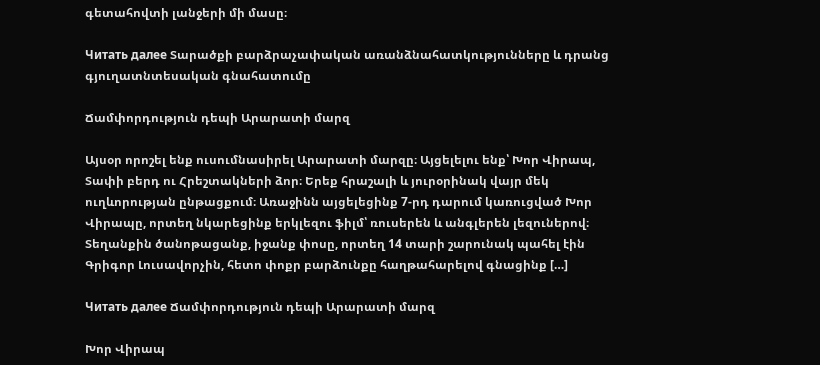գետահովտի լանջերի մի մասը։

Читать далее Տարածքի բարձրաչափական առանձնահատկությունները և դրանց գյուղատնտեսական գնահատումը

Ճամփորդություն դեպի Արարատի մարզ

Այսօր որոշել ենք ուսումնասիրել Արարատի մարզը։ Այցելելու ենք՝ Խոր Վիրապ, Տափի բերդ ու Հրեշտակների ձոր։ Երեք հրաշալի և յուրօրինակ վայր մեկ ուղևորության ընթացքում։ Առաջինն այցելեցինք 7-րդ դարում կառուցված Խոր Վիրապը, որտեղ նկարեցինք երկլեզու ֆիլմ՝ ռուսերեն և անգլերեն լեզուներով։ Տեղանքին ծանոթացանք, իջանք փոսը, որտեղ 14 տարի շարունակ պահել էին Գրիգոր Լուսավորչին, հետո փոքր բարձունքը հաղթահարելով գնացինք […]

Читать далее Ճամփորդություն դեպի Արարատի մարզ

Խոր Վիրապ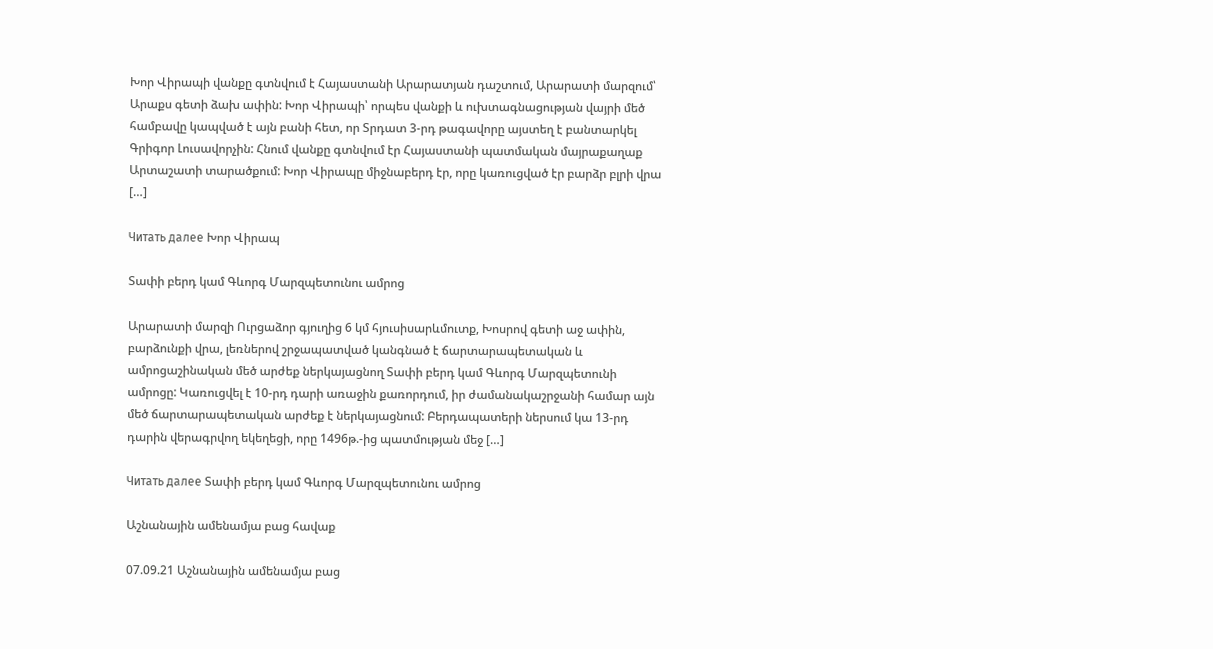Խոր Վիրապի վանքը գտնվում է Հայաստանի Արարատյան դաշտում, Արարատի մարզում՝ Արաքս գետի ձախ ափին: Խոր Վիրապի՝ որպես վանքի և ուխտագնացության վայրի մեծ համբավը կապված է այն բանի հետ, որ Տրդատ 3-րդ թագավորը այստեղ է բանտարկել Գրիգոր Լուսավորչին: Հնում վանքը գտնվում էր Հայաստանի պատմական մայրաքաղաք Արտաշատի տարածքում: Խոր Վիրապը միջնաբերդ էր, որը կառուցված էր բարձր բլրի վրա […]

Читать далее Խոր Վիրապ

Տափի բերդ կամ Գևորգ Մարզպետունու ամրոց

Արարատի մարզի Ուրցաձոր գյուղից 6 կմ հյուսիսարևմուտք, Խոսրով գետի աջ ափին, բարձունքի վրա, լեռներով շրջապատված կանգնած է ճարտարապետական և ամրոցաշինական մեծ արժեք ներկայացնող Տափի բերդ կամ Գևորգ Մարզպետունի ամրոցը: Կառուցվել է 10-րդ դարի առաջին քառորդում, իր ժամանակաշրջանի համար այն մեծ ճարտարապետական արժեք է ներկայացնում: Բերդապատերի ներսում կա 13-րդ դարին վերագրվող եկեղեցի, որը 1496թ.-ից պատմության մեջ […]

Читать далее Տափի բերդ կամ Գևորգ Մարզպետունու ամրոց

Աշնանային ամենամյա բաց հավաք

07.09.21 Աշնանային ամենամյա բաց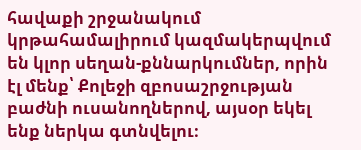հավաքի շրջանակում կրթահամալիրում կազմակերպվում են կլոր սեղան-քննարկումներ, որին էլ մենք՝ Քոլեջի զբոսաշրջության բաժնի ուսանողներով, այսօր եկել ենք ներկա գտնվելու։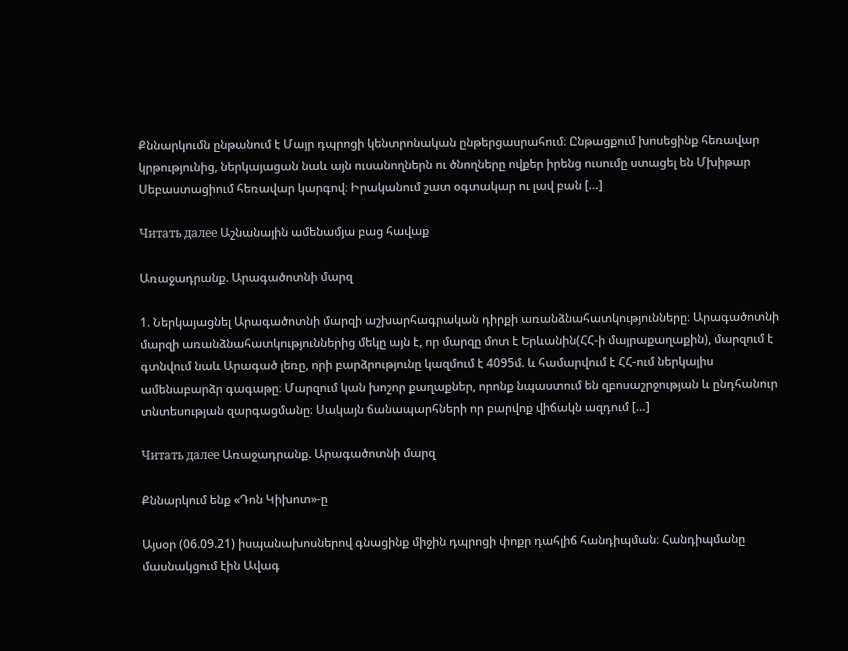Քննարկումն ընթանում է Մայր դպրոցի կենտրոնական ընթերցասրահում։ Ընթացքում խոսեցինք հեռավար կրթությունից, ներկայացան նաև այն ուսանողներն ու ծնողները ովքեր իրենց ուսումը ստացել են Մխիթար Սեբաստացիում հեռավար կարգով։ Իրականում շատ օգտակար ու լավ բան […]

Читать далее Աշնանային ամենամյա բաց հավաք

Առաջադրանք. Արագածոտնի մարզ

1. Ներկայացնել Արագածոտնի մարզի աշխարհագրական դիրքի առանձնահատկությունները։ Արագածոտնի մարզի առանձնահատկություններից մեկը այն է, որ մարզը մոտ է Երևանին(ՀՀ-ի մայրաքաղաքին), մարզում է գտնվում նաև Արագած լեռը, որի բարձրությունը կազմում է 4095մ. և համարվում է ՀՀ-ում ներկայիս ամենաբարձր գագաթը։ Մարզում կան խոշոր քաղաքներ, որոնք նպաստում են զբոսաշրջության և ընդհանուր տնտեսության զարգացմանը։ Սակայն ճանապարհների որ բարվոք վիճակն ազդում […]

Читать далее Առաջադրանք. Արագածոտնի մարզ

Քննարկում ենք «Դոն Կիխոտ»-ը

Այսօր (06.09.21) իսպանախոսներով գնացինք միջին դպրոցի փոքր դահլիճ հանդիպման։ Հանդիպմանը մասնակցում էին Ավագ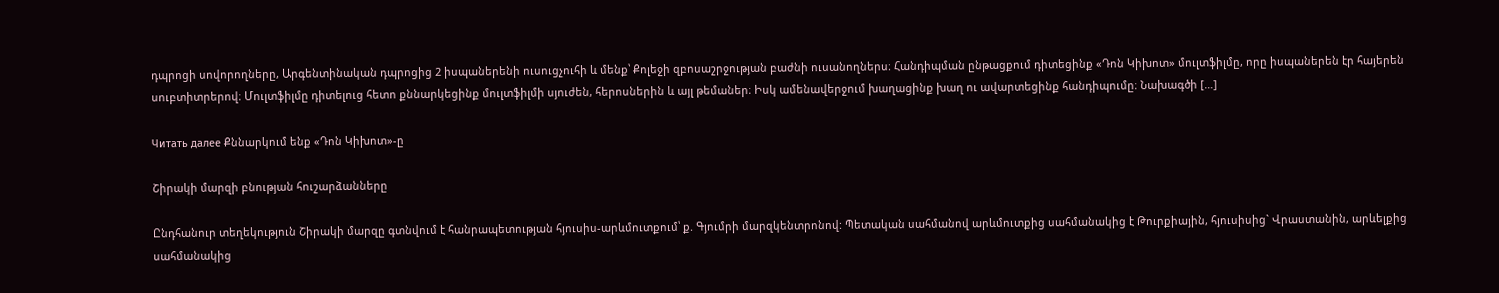դպրոցի սովորողները, Արգենտինական դպրոցից 2 իսպաներենի ուսուցչուհի և մենք՝ Քոլեջի զբոսաշրջության բաժնի ուսանողներս։ Հանդիպման ընթացքում դիտեցինք «Դոն Կիխոտ» մուլտֆիլմը, որը իսպաներեն էր հայերեն սուբտիտրերով։ Մուլտֆիլմը դիտելուց հետո քննարկեցինք մուլտֆիլմի սյուժեն, հերոսներին և այլ թեմաներ։ Իսկ ամենավերջում խաղացինք խաղ ու ավարտեցինք հանդիպումը։ Նախագծի […]

Читать далее Քննարկում ենք «Դոն Կիխոտ»-ը

Շիրակի մարզի բնության հուշարձանները

Ընդհանուր տեղեկություն Շիրակի մարզը գտնվում է հանրապետության հյուսիս-արևմուտքում՝ ք. Գյումրի մարզկենտրոնով: Պետական սահմանով արևմուտքից սահմանակից է Թուրքիային, հյուսիսից` Վրաստանին, արևելքից սահմանակից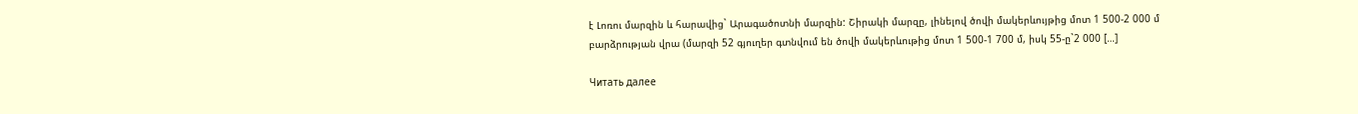է Լոռու մարզին և հարավից` Արագածոտնի մարզին: Շիրակի մարզը, լինելով ծովի մակերևույթից մոտ 1 500-2 000 մ բարձրության վրա (մարզի 52 գյուղեր գտնվում են ծովի մակերևութից մոտ 1 500-1 700 մ, իսկ 55-ը`2 000 […]

Читать далее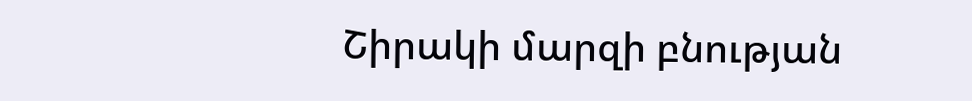Շիրակի մարզի բնության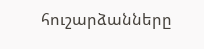հուշարձանները